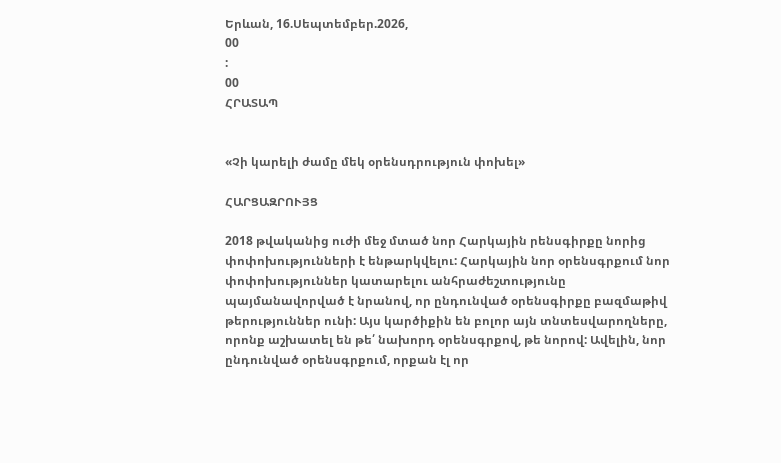Երևան, 16.Սեպտեմբեր.2026,
00
:
00
ՀՐԱՏԱՊ


«Չի կարելի ժամը մեկ օրենսդրություն փոխել»

ՀԱՐՑԱԶՐՈՒՅՑ

2018 թվականից ուժի մեջ մտած նոր Հարկային րենսգիրքը նորից փոփոխությունների է ենթարկվելու: Հարկային նոր օրենսգրքում նոր փոփոխություններ կատարելու անհրաժեշտությունը պայմանավորված է նրանով, որ ընդունված օրենսգիրքը բազմաթիվ թերություններ ունի: Այս կարծիքին են բոլոր այն տնտեսվարողները, որոնք աշխատել են թե՛ նախորդ օրենսգրքով, թե նորով: Ավելին, նոր ընդունված օրենսգրքում, որքան էլ որ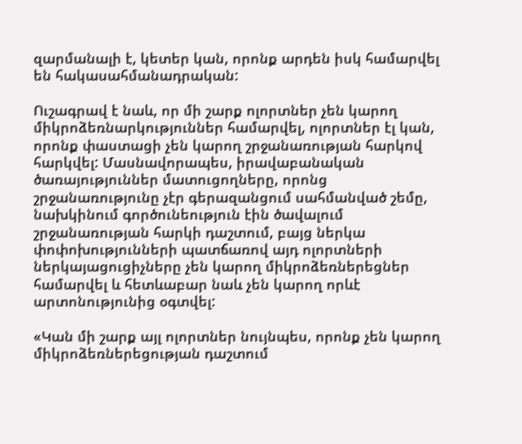զարմանալի է, կետեր կան, որոնք արդեն իսկ համարվել են հակասահմանադրական:

Ուշագրավ է նաև, որ մի շարք ոլորտներ չեն կարող միկրոձեռնարկություններ համարվել, ոլորտներ էլ կան, որոնք փաստացի չեն կարող շրջանառության հարկով հարկվել: Մասնավորապես, իրավաբանական ծառայություններ մատուցողները, որոնց շրջանառությունը չէր գերազանցում սահմանված շեմը, նախկինում գործունեություն էին ծավալում շրջանառության հարկի դաշտում, բայց ներկա փոփոխությունների պատճառով այդ ոլորտների ներկայացուցիչները չեն կարող միկրոձեռներեցներ համարվել և հետևաբար նաև չեն կարող որևէ արտոնությունից օգտվել:

«Կան մի շարք այլ ոլորտներ նույնպես, որոնք չեն կարող միկրոձեռներեցության դաշտում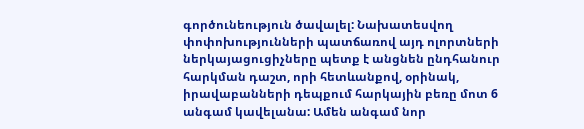գործունեություն ծավալել: Նախատեսվող փոփոխությունների պատճառով այդ ոլորտների ներկայացուցիչները պետք է անցնեն ընդհանուր հարկման դաշտ, որի հետևանքով, օրինակ, իրավաբանների դեպքում հարկային բեռը մոտ 6 անգամ կավելանա: Ամեն անգամ նոր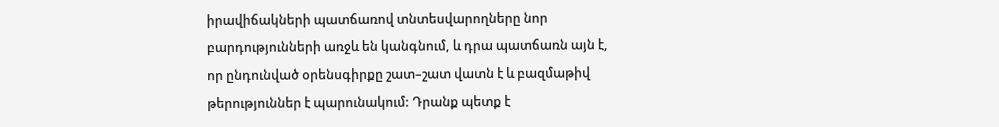իրավիճակների պատճառով տնտեսվարողները նոր բարդությունների առջև են կանգնում, և դրա պատճառն այն է, որ ընդունված օրենսգիրքը շատ–շատ վատն է և բազմաթիվ թերություններ է պարունակում: Դրանք պետք է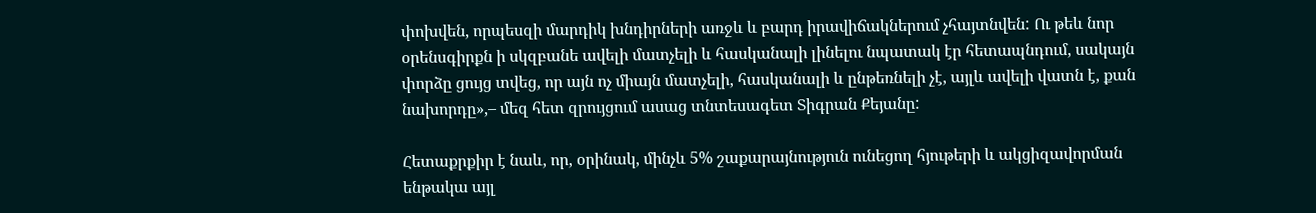փոխվեն, որպեսզի մարդիկ խնդիրների առջև և բարդ իրավիճակներում չհայտնվեն: Ու թեև նոր օրենսգիրքն ի սկզբանե ավելի մատչելի և հասկանալի լինելու նպատակ էր հետապնդում, սակայն փորձը ցույց տվեց, որ այն ոչ միայն մատչելի, հասկանալի և ընթեռնելի չէ, այլև ավելի վատն է, քան նախորդը»,– մեզ հետ զրույցում ասաց տնտեսագետ Տիգրան Քեյանը:

Հետաքրքիր է նաև, որ, օրինակ, մինչև 5% շաքարայնություն ունեցող հյութերի և ակցիզավորման ենթակա այլ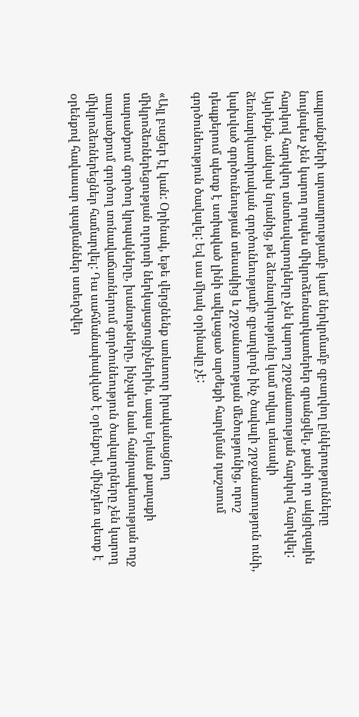ապրանքների արտադրությամբ կամ ներկրմամբ զբաղվող ընկերությունները նույնպես չեն կարող որպես միկրոձեռնարկատերեր գրանցվել, քանի որ ակցիզային հարկով հարկվող տնտեսվարողները չեն կարող շրջանառության հարկով հարկվել: Այսինքն, անկախ նրանից, թե ձեռնարկությունը կամ տվյալ տեսակի ձեռնարկատիրական գործունեությամբ զբաղվողն ինչ ծավալի շրջանառություն ունի, կախված գործունեության տեսակից և շրջանառության մեծությունից, որոշ դեպքերում պետք է ստիպված լինի ավելացած արժեքի հարկման դաշտում գործունեություն ծավալել: Եվ սա միակ օրինակը չէ:

«Այլ բացեր էլ կան: Օրինակ, եթե վերցնենք առևտուր իրականացնող միկրոձեռներեցության ոլորտի ներկայացուցիչներին, ապա Երևան քաղաքի տարածքում գործող կրպակները, խանութները, ինչպես նաև հանրապետության ողջ տարածքում գործող տոնավաճառներում գործունեություն ծավալողները չեն կարող միկրոձեռներեցներ համարվել: Դա սահմանափակված է օրենքով, մինչդեռ պետք է օրենքով հավասար պայմաններ ստեղծվեր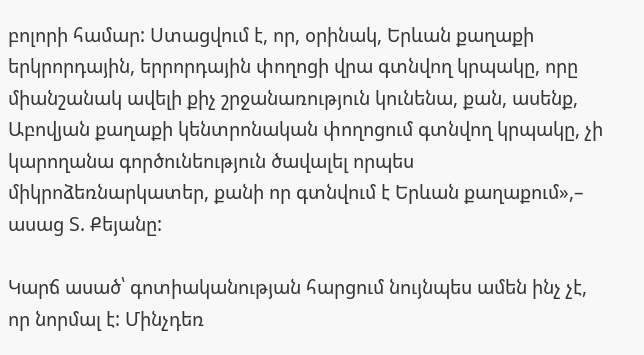բոլորի համար: Ստացվում է, որ, օրինակ, Երևան քաղաքի երկրորդային, երրորդային փողոցի վրա գտնվող կրպակը, որը միանշանակ ավելի քիչ շրջանառություն կունենա, քան, ասենք, Աբովյան քաղաքի կենտրոնական փողոցում գտնվող կրպակը, չի կարողանա գործունեություն ծավալել որպես միկրոձեռնարկատեր, քանի որ գտնվում է Երևան քաղաքում»,– ասաց Տ. Քեյանը:

Կարճ ասած՝ գոտիականության հարցում նույնպես ամեն ինչ չէ, որ նորմալ է: Մինչդեռ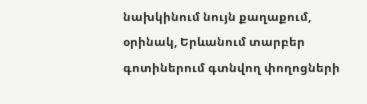նախկինում նույն քաղաքում, օրինակ, Երևանում տարբեր գոտիներում գտնվող փողոցների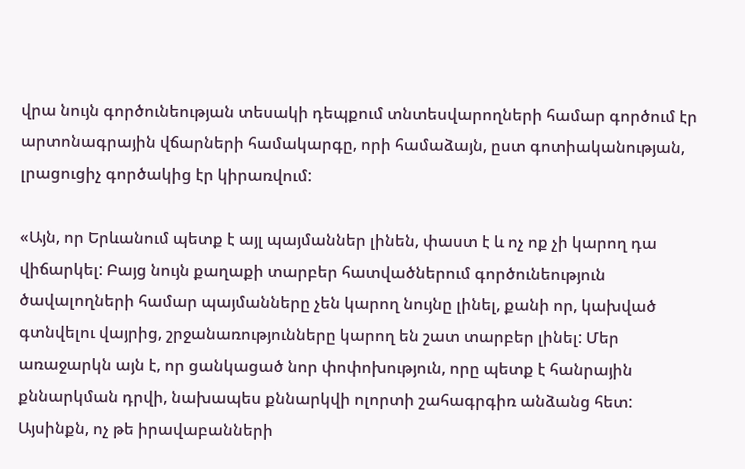վրա նույն գործունեության տեսակի դեպքում տնտեսվարողների համար գործում էր արտոնագրային վճարների համակարգը, որի համաձայն, ըստ գոտիականության, լրացուցիչ գործակից էր կիրառվում:

«Այն, որ Երևանում պետք է այլ պայմաններ լինեն, փաստ է և ոչ ոք չի կարող դա վիճարկել: Բայց նույն քաղաքի տարբեր հատվածներում գործունեություն ծավալողների համար պայմանները չեն կարող նույնը լինել, քանի որ, կախված գտնվելու վայրից, շրջանառությունները կարող են շատ տարբեր լինել: Մեր առաջարկն այն է, որ ցանկացած նոր փոփոխություն, որը պետք է հանրային քննարկման դրվի, նախապես քննարկվի ոլորտի շահագրգիռ անձանց հետ: Այսինքն, ոչ թե իրավաբանների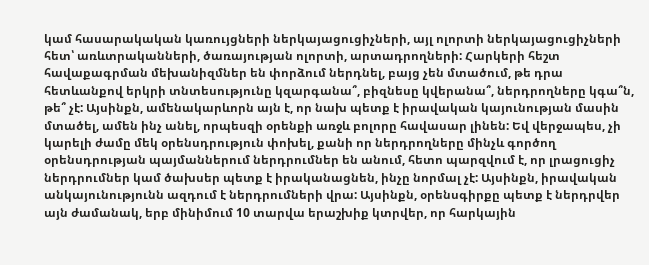կամ հասարակական կառույցների ներկայացուցիչների, այլ ոլորտի ներկայացուցիչների հետ՝ առևտրականների, ծառայության ոլորտի, արտադրողների: Հարկերի հեշտ հավաքագրման մեխանիզմներ են փորձում ներդնել, բայց չեն մտածում, թե դրա հետևանքով երկրի տնտեսությունը կզարգանա՞, բիզնեսը կվերանա՞, ներդրողները կգա՞ն, թե՞ չէ: Այսինքն, ամենակարևորն այն է, որ նախ պետք է իրավական կայունության մասին մտածել, ամեն ինչ անել, որպեսզի օրենքի առջև բոլորը հավասար լինեն: Եվ վերջապես, չի կարելի ժամը մեկ օրենսդրություն փոխել, քանի որ ներդրողները մինչև գործող օրենսդրության պայմաններում ներդրումներ են անում, հետո պարզվում է, որ լրացուցիչ ներդրումներ կամ ծախսեր պետք է իրականացնեն, ինչը նորմալ չէ: Այսինքն, իրավական անկայունությունն ազդում է ներդրումների վրա: Այսինքն, օրենսգիրքը պետք է ներդրվեր այն ժամանակ, երբ մինիմում 10 տարվա երաշխիք կտրվեր, որ հարկային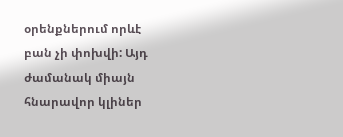օրենքներում որևէ բան չի փոխվի: Այդ ժամանակ միայն հնարավոր կլիներ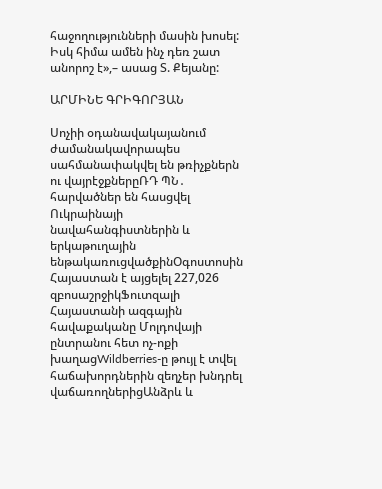հաջողությունների մասին խոսել: Իսկ հիմա ամեն ինչ դեռ շատ անորոշ է»,– ասաց Տ. Քեյանը:

ԱՐՄԻՆԵ ԳՐԻԳՈՐՅԱՆ

Սոչիի օդանավակայանում ժամանակավորապես սահմանափակվել են թռիչքներն ու վայրէջքներըՌԴ ՊՆ․ հարվածներ են հասցվել Ուկրաինայի նավահանգիստներին և երկաթուղային ենթակառուցվածքինՕգոստոսին Հայաստան է այցելել 227,026 զբոսաշրջիկՖուտզալի Հայաստանի ազգային հավաքականը Մոլդովայի ընտրանու հետ ոչ-ոքի խաղացWildberries-ը թույլ է տվել հաճախորդներին զեղչեր խնդրել վաճառողներիցԱնձրև և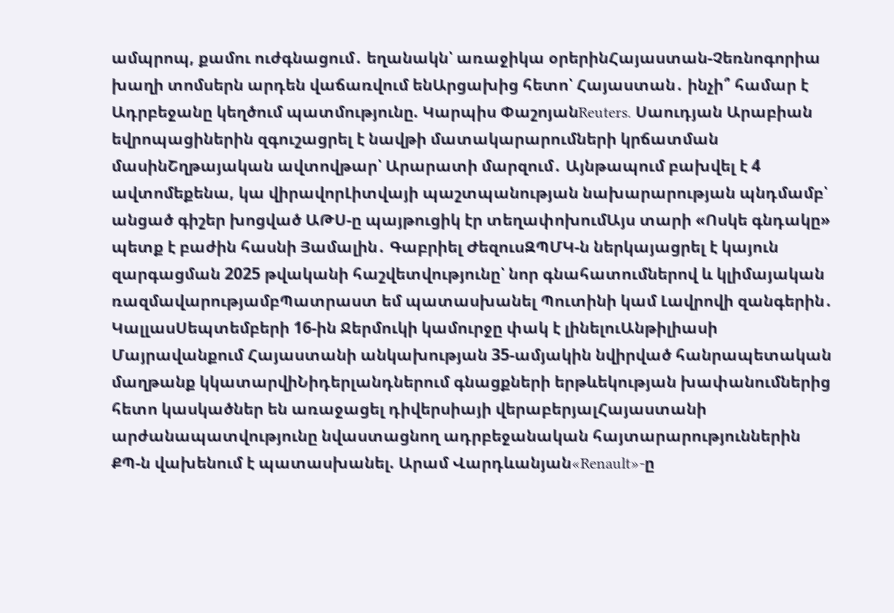ամպրոպ, քամու ուժգնացում․ եղանակն՝ առաջիկա օրերինՀայաստան-Չեռնոգորիա խաղի տոմսերն արդեն վաճառվում ենԱրցախից հետո՝ Հայաստան․ ինչի՞ համար է Ադրբեջանը կեղծում պատմությունը. Կարպիս ՓաշոյանReuters․ Սաուդյան Արաբիան եվրոպացիներին զգուշացրել է նավթի մատակարարումների կրճատման մասինՇղթայական ավտովթար՝ Արարատի մարզում․ Այնթապում բախվել է 4 ավտոմեքենա, կա վիրավորԼիտվայի պաշտպանության նախարարության պնդմամբ՝ անցած գիշեր խոցված ԱԹՍ-ը պայթուցիկ էր տեղափոխումԱյս տարի «Ոսկե գնդակը» պետք է բաժին հասնի Յամալին․ Գաբրիել ԺեզուսԶՊՄԿ-ն ներկայացրել է կայուն զարգացման 2025 թվականի հաշվետվությունը՝ նոր գնահատումներով և կլիմայական ռազմավարությամբՊատրաստ եմ պատասխանել Պուտինի կամ Լավրովի զանգերին․ ԿալլասՍեպտեմբերի 16-ին Ջերմուկի կամուրջը փակ է լինելուԱնթիլիասի Մայրավանքում Հայաստանի անկախության 35-ամյակին նվիրված հանրապետական մաղթանք կկատարվիՆիդերլանդներում գնացքների երթևեկության խափանումներից հետո կասկածներ են առաջացել դիվերսիայի վերաբերյալՀայաստանի արժանապատվությունը նվաստացնող ադրբեջանական հայտարարություններին ՔՊ-ն վախենում է պատասխանել. Արամ Վարդևանյան«Renault»-ը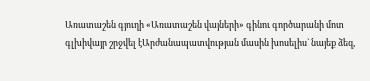Առատաշեն գյուղի «Առատաշեն վայների» գինու գործարանի մոտ գլխիվայր շրջվել էԱրժանապատվության մասին խոսելիս` նայեք ձեզ,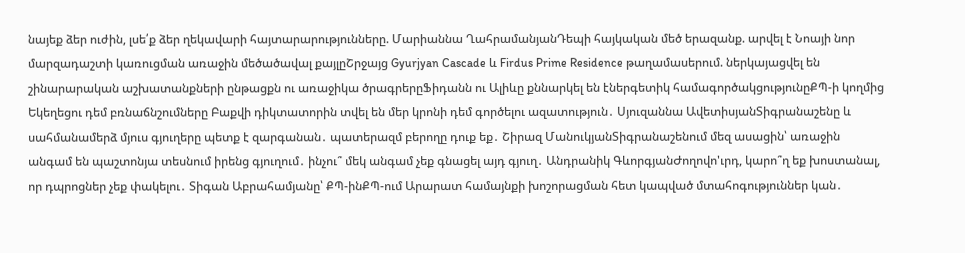նայեք ձեր ուժին, լսե՛ք ձեր ղեկավարի հայտարարությունները. Մարիաննա ՂահրամանյանԴեպի հայկական մեծ երազանք. արվել է Նոայի նոր մարզադաշտի կառուցման առաջին մեծածավալ քայլըՇրջայց Gyurjyan Cascade և Firdus Prime Residence թաղամասերում. ներկայացվել են շինարարական աշխատանքների ընթացքն ու առաջիկա ծրագրերըՖիդանն ու Ալիևը քննարկել են էներգետիկ համագործակցությունըՔՊ-ի կողմից Եկեղեցու դեմ բռնաճնշումները Բաքվի դիկտատորին տվել են մեր կրոնի դեմ գործելու ազատություն․ Սյուզաննա ԱվետիսյանՏիգրանաշենը և սահմանամերձ մյուս գյուղերը պետք է զարգանան․ պատերազմ բերողը դուք եք․ Շիրազ ՄանուկյանՏիգրանաշենում մեզ ասացին՝ առաջին անգամ են պաշտոնյա տեսնում իրենց գյուղում․ ինչու՞ մեկ անգամ չեք գնացել այդ գյուղ․ Անդրանիկ ԳևորգյանԺողովո'ւրդ, կարո՞ղ եք խոստանալ, որ դպրոցներ չեք փակելու․ Տիգան Աբրահամյանը՝ ՔՊ-ինՔՊ-ում Արարատ համայնքի խոշորացման հետ կապված մտահոգություններ կան․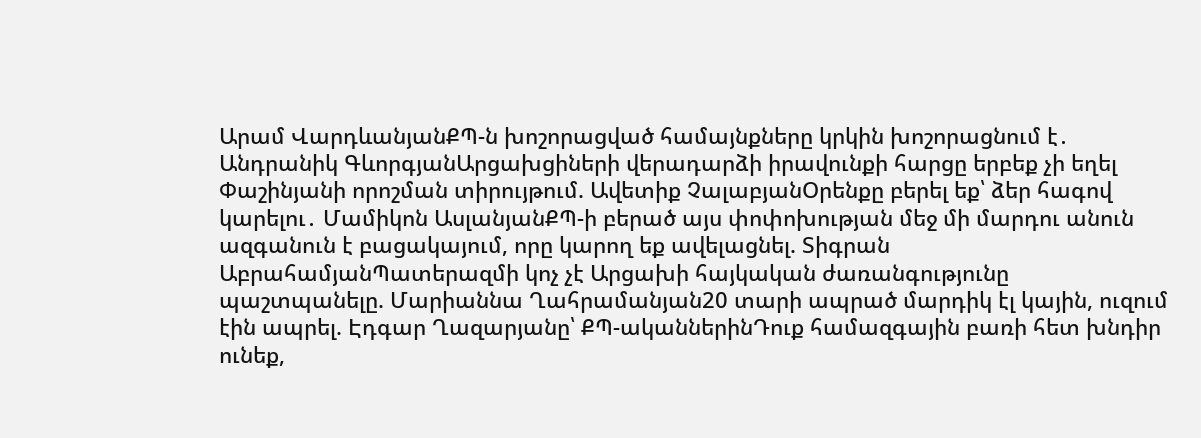Արամ ՎարդևանյանՔՊ-ն խոշորացված համայնքները կրկին խոշորացնում է․ Անդրանիկ ԳևորգյանԱրցախցիների վերադարձի իրավունքի հարցը երբեք չի եղել Փաշինյանի որոշման տիրույթում. Ավետիք ՉալաբյանՕրենքը բերել եք՝ ձեր հագով կարելու․ Մամիկոն ԱսլանյանՔՊ-ի բերած այս փոփոխության մեջ մի մարդու անուն ազգանուն է բացակայում, որը կարող եք ավելացնել. Տիգրան ԱբրահամյանՊատերազմի կոչ չէ Արցախի հայկական ժառանգությունը պաշտպանելը. Մարիաննա Ղահրամանյան20 տարի ապրած մարդիկ էլ կային, ուզում էին ապրել. Էդգար Ղազարյանը՝ ՔՊ-ականներինԴուք համազգային բառի հետ խնդիր ունեք,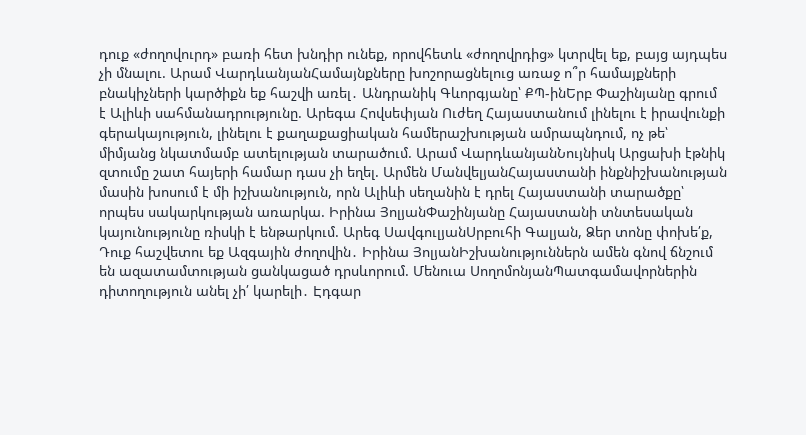դուք «ժողովուրդ» բառի հետ խնդիր ունեք, որովհետև «ժողովրդից» կտրվել եք, բայց այդպես չի մնալու. Արամ ՎարդևանյանՀամայնքները խոշորացնելուց առաջ ո՞ր համայքների բնակիչների կարծիքն եք հաշվի առել․ Անդրանիկ Գևորգյանը՝ ՔՊ-ինԵրբ Փաշինյանը գրում է Ալիևի սահմանադրությունը. Արեգա Հովսեփյան Ուժեղ Հայաստանում լինելու է իրավունքի գերակայություն, լինելու է քաղաքացիական համերաշխության ամրապնդում, ոչ թե՝ միմյանց նկատմամբ ատելության տարածում. Արամ ՎարդևանյանՆույնիսկ Արցախի էթնիկ զտումը շատ հայերի համար դաս չի եղել. Արմեն ՄանվելյանՀայաստանի ինքնիշխանության մասին խոսում է մի իշխանություն, որն Ալիևի սեղանին է դրել Հայաստանի տարածքը՝ որպես սակարկության առարկա. Իրինա ՅոլյանՓաշինյանը Հայաստանի տնտեսական կայունությունը ռիսկի է ենթարկում. Արեգ ՍավգուլյանՍրբուհի Գալյան, Ձեր տոնը փոխե՛ք, Դուք հաշվետու եք Ազգային ժողովին․ Իրինա ՅոլյանԻշխանություններն ամեն գնով ճնշում են ազատամտության ցանկացած դրսևորում. Մենուա ՍողոմոնյանՊատգամավորներին դիտողություն անել չի՛ կարելի․ Էդգար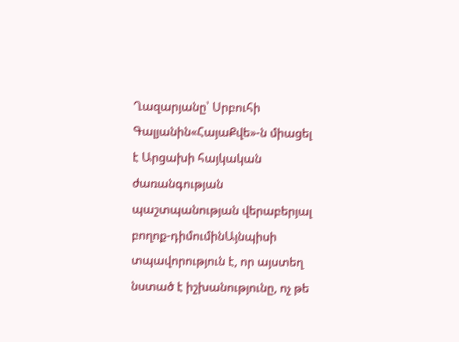Ղազարյանը՝ Սրբուհի Գալյանին«ՀայաՔվե»-ն միացել է Արցախի հայկական ժառանգության պաշտպանության վերաբերյալ բողոք-դիմումինԱյնպիսի տպավորություն է, որ այստեղ նստած է իշխանությունը, ոչ թե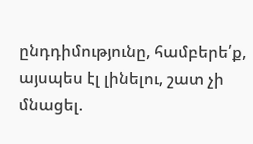ընդդիմությունը, համբերե՛ք, այսպես էլ լինելու, շատ չի մնացել.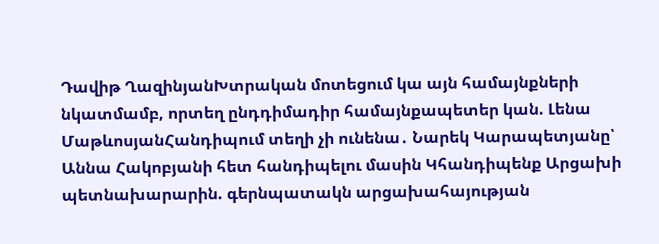Դավիթ ՂազինյանԽտրական մոտեցում կա այն համայնքների նկատմամբ, որտեղ ընդդիմադիր համայնքապետեր կան. Լենա ՄաթևոսյանՀանդիպում տեղի չի ունենա․ Նարեկ Կարապետյանը՝ Աննա Հակոբյանի հետ հանդիպելու մասին Կհանդիպենք Արցախի պետնախարարին. գերնպատակն արցախահայության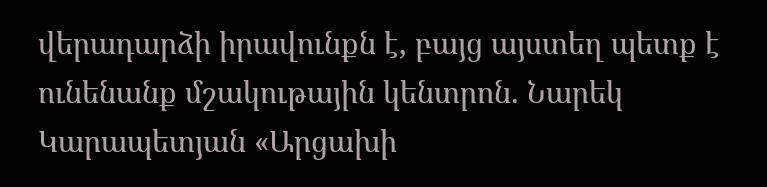վերադարձի իրավունքն է, բայց այստեղ պետք է ունենանք մշակութային կենտրոն. Նարեկ Կարապետյան «Արցախի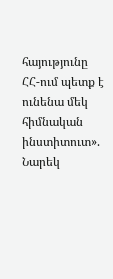հայությունը ՀՀ-ում պետք է ունենա մեկ հիմնական ինստիտուտ». Նարեկ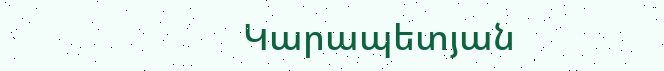Կարապետյան